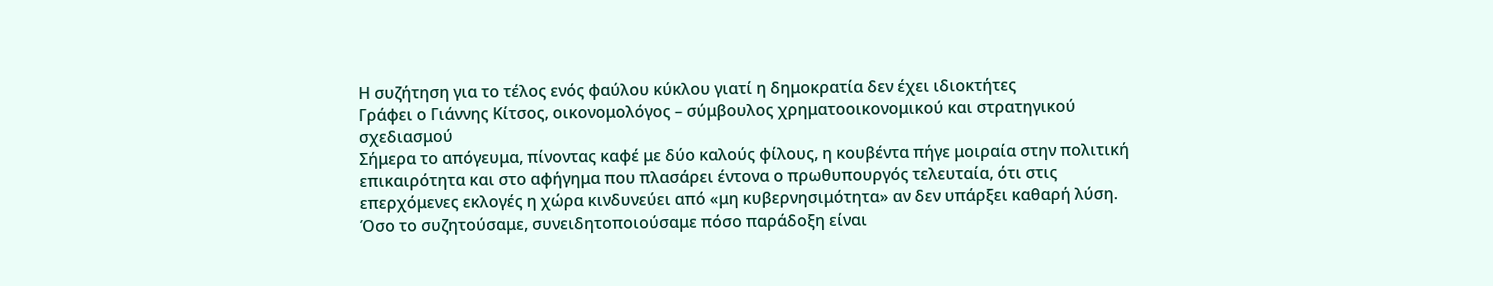Η συζήτηση για το τέλος ενός φαύλου κύκλου γιατί η δημοκρατία δεν έχει ιδιοκτήτες
Γράφει ο Γιάννης Κίτσος, οικονομολόγος – σύμβουλος χρηματοοικονομικού και στρατηγικού σχεδιασμού
Σήμερα το απόγευμα, πίνοντας καφέ με δύο καλούς φίλους, η κουβέντα πήγε μοιραία στην πολιτική επικαιρότητα και στο αφήγημα που πλασάρει έντονα ο πρωθυπουργός τελευταία, ότι στις επερχόμενες εκλογές η χώρα κινδυνεύει από «μη κυβερνησιμότητα» αν δεν υπάρξει καθαρή λύση.
Όσο το συζητούσαμε, συνειδητοποιούσαμε πόσο παράδοξη είναι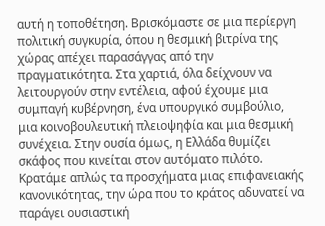αυτή η τοποθέτηση. Βρισκόμαστε σε μια περίεργη πολιτική συγκυρία, όπου η θεσμική βιτρίνα της χώρας απέχει παρασάγγας από την πραγματικότητα. Στα χαρτιά, όλα δείχνουν να λειτουργούν στην εντέλεια, αφού έχουμε μια συμπαγή κυβέρνηση, ένα υπουργικό συμβούλιο, μια κοινοβουλευτική πλειοψηφία και μια θεσμική συνέχεια. Στην ουσία όμως, η Ελλάδα θυμίζει σκάφος που κινείται στον αυτόματο πιλότο. Κρατάμε απλώς τα προσχήματα μιας επιφανειακής κανονικότητας, την ώρα που το κράτος αδυνατεί να παράγει ουσιαστική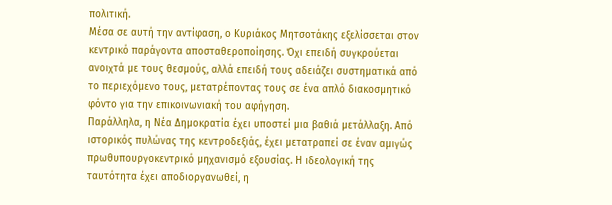πολιτική.
Μέσα σε αυτή την αντίφαση, ο Κυριάκος Μητσοτάκης εξελίσσεται στον κεντρικό παράγοντα αποσταθεροποίησης. Όχι επειδή συγκρούεται ανοιχτά με τους θεσμούς, αλλά επειδή τους αδειάζει συστηματικά από το περιεχόμενο τους, μετατρέποντας τους σε ένα απλό διακοσμητικό φόντο για την επικοινωνιακή του αφήγηση.
Παράλληλα, η Νέα Δημοκρατία έχει υποστεί μια βαθιά μετάλλαξη. Από ιστορικός πυλώνας της κεντροδεξιάς, έχει μετατραπεί σε έναν αμιγώς πρωθυπουργοκεντρικό μηχανισμό εξουσίας. Η ιδεολογική της ταυτότητα έχει αποδιοργανωθεί, η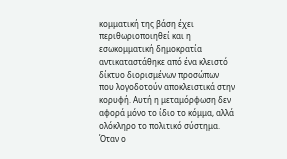κομματική της βάση έχει περιθωριοποιηθεί και η εσωκομματική δημοκρατία αντικαταστάθηκε από ένα κλειστό δίκτυο διορισμένων προσώπων που λογοδοτούν αποκλειστικά στην κορυφή. Αυτή η μεταμόρφωση δεν αφορά μόνο το ίδιο το κόμμα, αλλά ολόκληρο το πολιτικό σύστημα. Όταν ο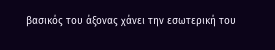βασικός του άξονας χάνει την εσωτερική του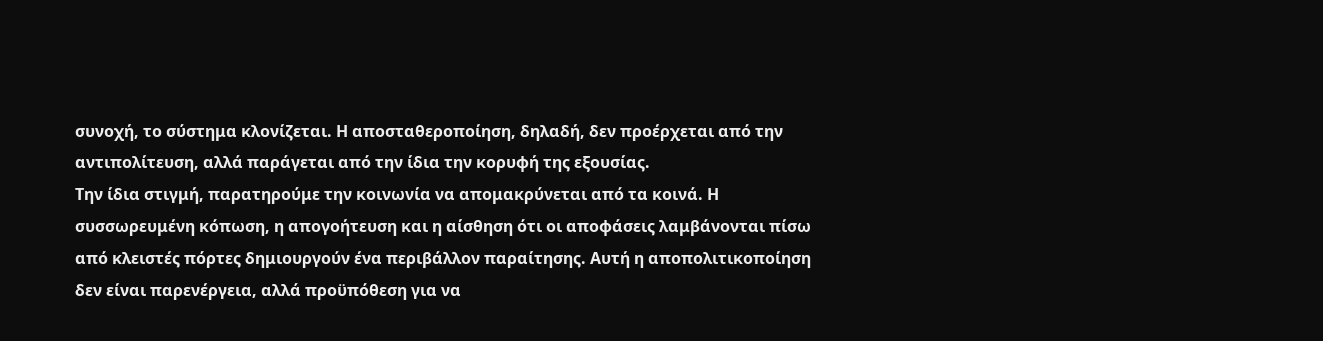συνοχή, το σύστημα κλονίζεται. Η αποσταθεροποίηση, δηλαδή, δεν προέρχεται από την αντιπολίτευση, αλλά παράγεται από την ίδια την κορυφή της εξουσίας.
Την ίδια στιγμή, παρατηρούμε την κοινωνία να απομακρύνεται από τα κοινά. Η συσσωρευμένη κόπωση, η απογοήτευση και η αίσθηση ότι οι αποφάσεις λαμβάνονται πίσω από κλειστές πόρτες δημιουργούν ένα περιβάλλον παραίτησης. Αυτή η αποπολιτικοποίηση δεν είναι παρενέργεια, αλλά προϋπόθεση για να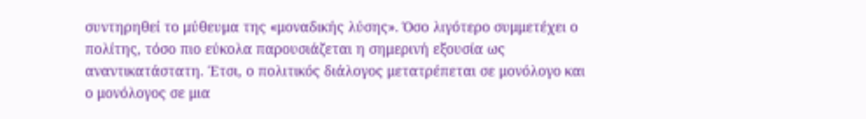συντηρηθεί το μύθευμα της «μοναδικής λύσης». Όσο λιγότερο συμμετέχει ο πολίτης, τόσο πιο εύκολα παρουσιάζεται η σημερινή εξουσία ως αναντικατάστατη. Έτσι, ο πολιτικός διάλογος μετατρέπεται σε μονόλογο και ο μονόλογος σε μια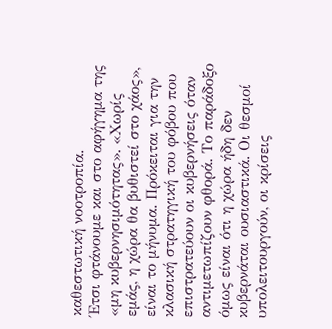καθεστωτική νοοτροπία.
Έτσι φτάνουμε και στο αφήγημα της «μη κυβερνησιμότητας». «Χωρίς εμάς, η χώρα θα βυθιστεί στο χάος», είναι το μήνυμα. Πρόκειται για την κλασική στρατηγική του φόβου που επιστρατεύουν οι κυβερνήσεις όταν αντιμετωπίζουν φθορά. Το παράδοξο όμως είναι ότι η χώρα ήδη δεν κυβερνάται ουσιαστικά. Οι θεσμοί υπολειτουργούν, οι κρίσεις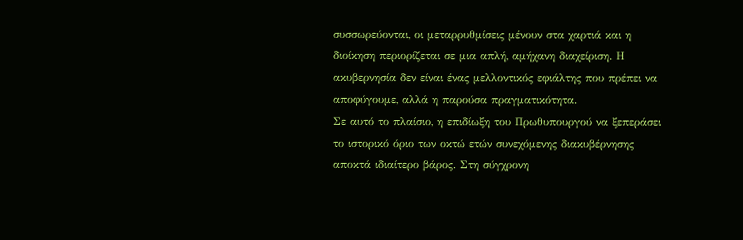συσσωρεύονται, οι μεταρρυθμίσεις μένουν στα χαρτιά και η διοίκηση περιορίζεται σε μια απλή, αμήχανη διαχείριση. Η ακυβερνησία δεν είναι ένας μελλοντικός εφιάλτης που πρέπει να αποφύγουμε, αλλά η παρούσα πραγματικότητα.
Σε αυτό το πλαίσιο, η επιδίωξη του Πρωθυπουργού να ξεπεράσει το ιστορικό όριο των οκτώ ετών συνεχόμενης διακυβέρνησης αποκτά ιδιαίτερο βάρος. Στη σύγχρονη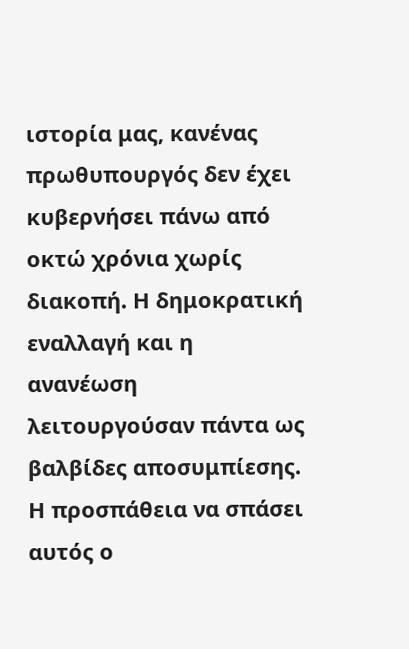ιστορία μας, κανένας πρωθυπουργός δεν έχει κυβερνήσει πάνω από οκτώ χρόνια χωρίς διακοπή. Η δημοκρατική εναλλαγή και η ανανέωση λειτουργούσαν πάντα ως βαλβίδες αποσυμπίεσης. Η προσπάθεια να σπάσει αυτός ο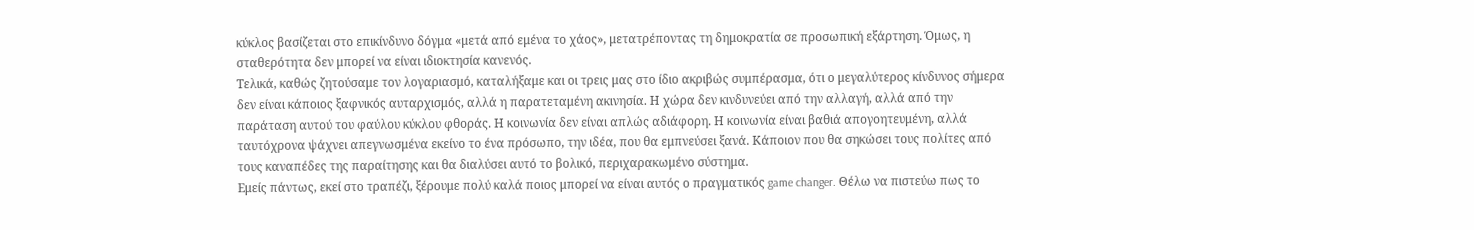κύκλος βασίζεται στο επικίνδυνο δόγμα «μετά από εμένα το χάος», μετατρέποντας τη δημοκρατία σε προσωπική εξάρτηση. Όμως, η σταθερότητα δεν μπορεί να είναι ιδιοκτησία κανενός.
Τελικά, καθώς ζητούσαμε τον λογαριασμό, καταλήξαμε και οι τρεις μας στο ίδιο ακριβώς συμπέρασμα, ότι ο μεγαλύτερος κίνδυνος σήμερα δεν είναι κάποιος ξαφνικός αυταρχισμός, αλλά η παρατεταμένη ακινησία. Η χώρα δεν κινδυνεύει από την αλλαγή, αλλά από την παράταση αυτού του φαύλου κύκλου φθοράς. Η κοινωνία δεν είναι απλώς αδιάφορη. Η κοινωνία είναι βαθιά απογοητευμένη, αλλά ταυτόχρονα ψάχνει απεγνωσμένα εκείνο το ένα πρόσωπο, την ιδέα, που θα εμπνεύσει ξανά. Κάποιον που θα σηκώσει τους πολίτες από τους καναπέδες της παραίτησης και θα διαλύσει αυτό το βολικό, περιχαρακωμένο σύστημα.
Εμείς πάντως, εκεί στο τραπέζι, ξέρουμε πολύ καλά ποιος μπορεί να είναι αυτός ο πραγματικός game changer. Θέλω να πιστεύω πως το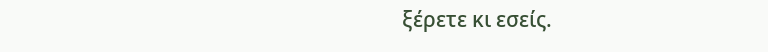ξέρετε κι εσείς.